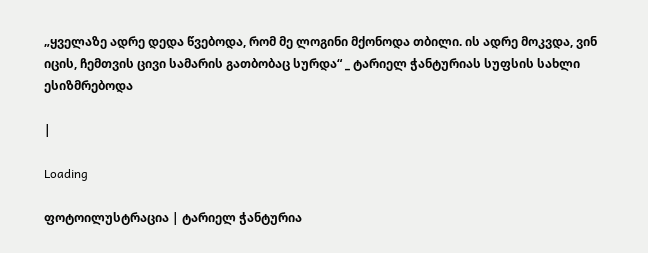„ყველაზე ადრე დედა წვებოდა, რომ მე ლოგინი მქონოდა თბილი. ის ადრე მოკვდა, ვინ იცის, ჩემთვის ცივი სამარის გათბობაც სურდა“ _ ტარიელ ჭანტურიას სუფსის სახლი ესიზმრებოდა

|

Loading

ფოტოილუსტრაცია | ტარიელ ჭანტურია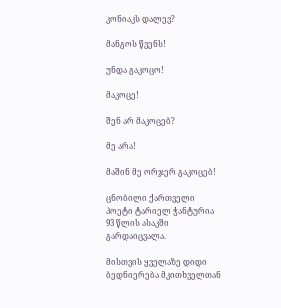კონიაკს დალევ?

მანგოს წვენს!

უნდა გაკოცო!

მაკოცე!

შენ არ მაკოცებ?

მე არა!

მაშინ მე ორჯერ გაკოცებ!

ცნობილი ქართველი პოეტი ტარიელ ჭანტურია 93 წლის ასაკში გარდაიცვალა.

მისთვის ყველაზე დიდი ბედნიერება მკითხველთან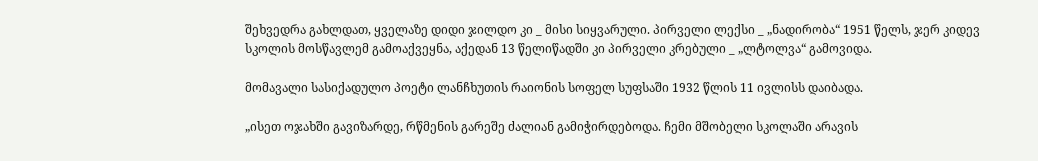შეხვედრა გახლდათ, ყველაზე დიდი ჯილდო კი _ მისი სიყვარული. პირველი ლექსი _ „ნადირობა“ 1951 წელს, ჯერ კიდევ სკოლის მოსწავლემ გამოაქვეყნა, აქედან 13 წელიწადში კი პირველი კრებული _ „ლტოლვა“ გამოვიდა.

მომავალი სასიქადულო პოეტი ლანჩხუთის რაიონის სოფელ სუფსაში 1932 წლის 11 ივლისს დაიბადა.

„ისეთ ოჯახში გავიზარდე, რწმენის გარეშე ძალიან გამიჭირდებოდა. ჩემი მშობელი სკოლაში არავის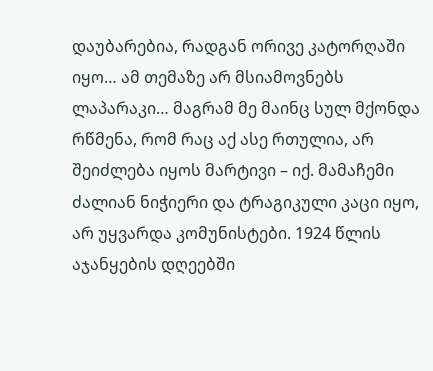დაუბარებია, რადგან ორივე კატორღაში იყო… ამ თემაზე არ მსიამოვნებს ლაპარაკი… მაგრამ მე მაინც სულ მქონდა რწმენა, რომ რაც აქ ასე რთულია, არ შეიძლება იყოს მარტივი – იქ. მამაჩემი ძალიან ნიჭიერი და ტრაგიკული კაცი იყო, არ უყვარდა კომუნისტები. 1924 წლის აჯანყების დღეებში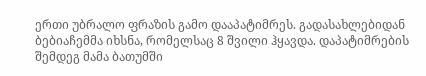ერთი უბრალო ფრაზის გამო დააპატიმრეს. გადასახლებიდან ბებიაჩემმა იხსნა, რომელსაც 8 შვილი ჰყავდა. დაპატიმრების შემდეგ მამა ბათუმში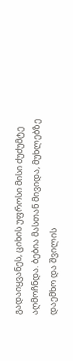გადაიყვანეს, ციხის უფროსი მისი ძუძუმტე აღმოჩნდა. ბებია მასთან მივიდა, მუხლებზე დაემხო და შვილის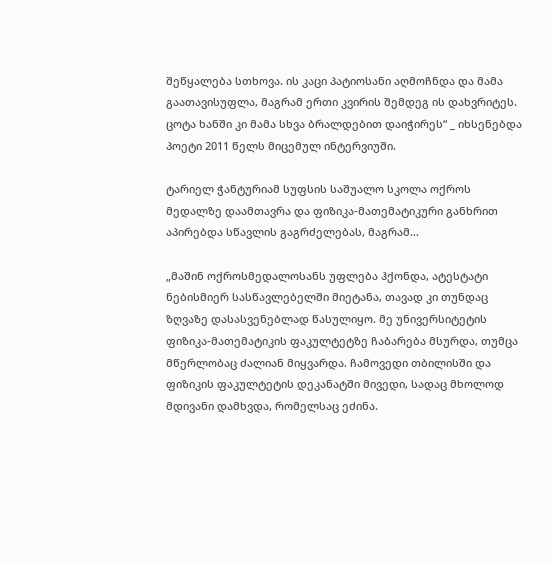შეწყალება სთხოვა. ის კაცი პატიოსანი აღმოჩნდა და მამა გაათავისუფლა, მაგრამ ერთი კვირის შემდეგ ის დახვრიტეს. ცოტა ხანში კი მამა სხვა ბრალდებით დაიჭირეს“ _ იხსენებდა პოეტი 2011 წელს მიცემულ ინტერვიუში.

ტარიელ ჭანტურიამ სუფსის საშუალო სკოლა ოქროს მედალზე დაამთავრა და ფიზიკა-მათემატიკური განხრით აპირებდა სწავლის გაგრძელებას, მაგრამ…

„მაშინ ოქროსმედალოსანს უფლება ჰქონდა, ატესტატი ნებისმიერ სასწავლებელში მიეტანა, თავად კი თუნდაც ზღვაზე დასასვენებლად წასულიყო. მე უნივერსიტეტის ფიზიკა-მათემატიკის ფაკულტეტზე ჩაბარება მსურდა, თუმცა მწერლობაც ძალიან მიყვარდა. ჩამოვედი თბილისში და ფიზიკის ფაკულტეტის დეკანატში მივედი, სადაც მხოლოდ მდივანი დამხვდა, რომელსაც ეძინა.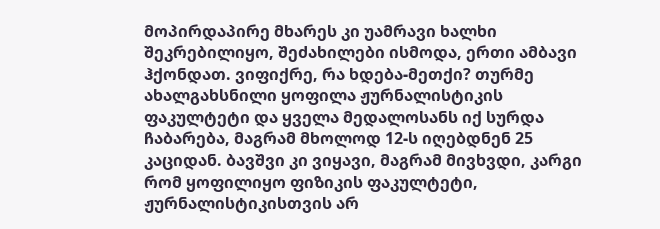მოპირდაპირე მხარეს კი უამრავი ხალხი შეკრებილიყო, შეძახილები ისმოდა, ერთი ამბავი ჰქონდათ. ვიფიქრე, რა ხდება-მეთქი? თურმე ახალგახსნილი ყოფილა ჟურნალისტიკის ფაკულტეტი და ყველა მედალოსანს იქ სურდა ჩაბარება, მაგრამ მხოლოდ 12-ს იღებდნენ 25 კაციდან. ბავშვი კი ვიყავი, მაგრამ მივხვდი, კარგი რომ ყოფილიყო ფიზიკის ფაკულტეტი, ჟურნალისტიკისთვის არ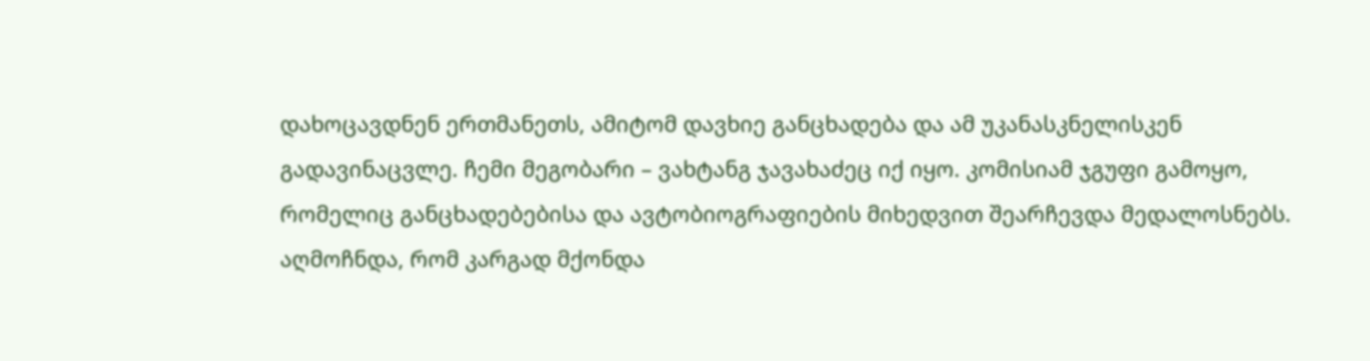დახოცავდნენ ერთმანეთს, ამიტომ დავხიე განცხადება და ამ უკანასკნელისკენ გადავინაცვლე. ჩემი მეგობარი – ვახტანგ ჯავახაძეც იქ იყო. კომისიამ ჯგუფი გამოყო, რომელიც განცხადებებისა და ავტობიოგრაფიების მიხედვით შეარჩევდა მედალოსნებს. აღმოჩნდა, რომ კარგად მქონდა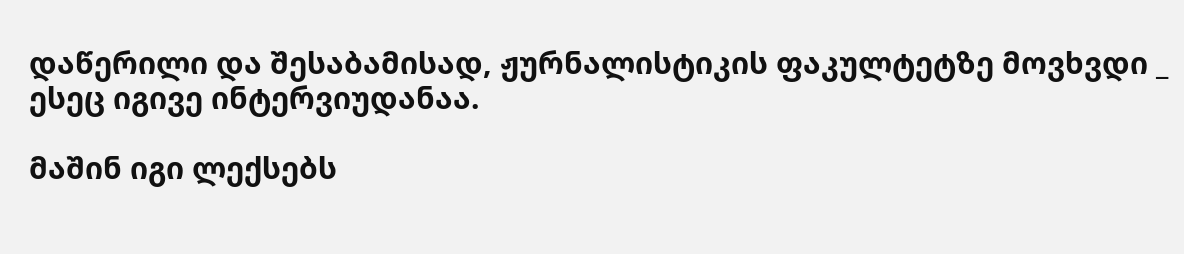დაწერილი და შესაბამისად, ჟურნალისტიკის ფაკულტეტზე მოვხვდი _ ესეც იგივე ინტერვიუდანაა.

მაშინ იგი ლექსებს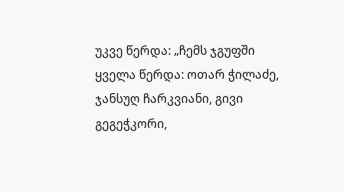უკვე წერდა: „ჩემს ჯგუფში ყველა წერდა: ოთარ ჭილაძე, ჯანსუღ ჩარკვიანი, გივი გეგეჭკორი,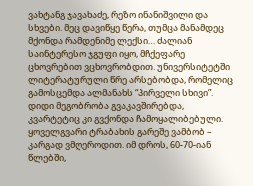ვახტანგ ჯავახაძე, რეზო ინანიშვილი და სხვები. მეც დავიწყე წერა, თუმცა მანამდეც მქონდა რამდენიმე ლექსი… ძალიან საინტერესო ჯგუფი იყო, მჩქეფარე ცხოვრებით ვცხოვრობდით. უნივერსიტეტში ლიტერატურული წრე არსებობდა, რომელიც გამოსცემდა ალმანახს “პირველი სხივი”. დიდი მეგობრობა გვაკავშირებდა, კვარტეტიც კი გვქონდა ჩამოყალიბებული. ყოველგვარი ტრაბახის გარეშე ვამბობ – კარგად ვმღეროდით. იმ დროს, 60-70-იან წლებში,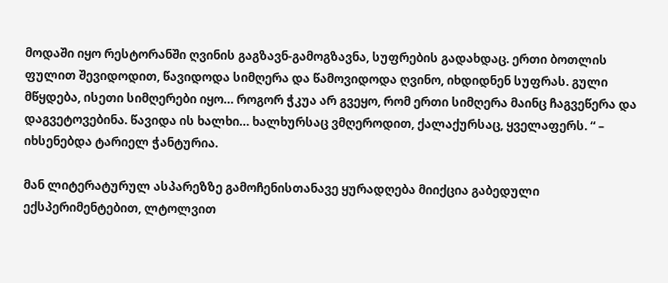მოდაში იყო რესტორანში ღვინის გაგზავნ-გამოგზავნა, სუფრების გადახდაც. ერთი ბოთლის ფულით შევიდოდით, წავიდოდა სიმღერა და წამოვიდოდა ღვინო, იხდიდნენ სუფრას. გული მწყდება, ისეთი სიმღერები იყო… როგორ ჭკუა არ გვეყო, რომ ერთი სიმღერა მაინც ჩაგვეწერა და დაგვეტოვებინა. წავიდა ის ხალხი… ხალხურსაც ვმღეროდით, ქალაქურსაც, ყველაფერს. “ – იხსენებდა ტარიელ ჭანტურია.

მან ლიტერატურულ ასპარეზზე გამოჩენისთანავე ყურადღება მიიქცია გაბედული ექსპერიმენტებით, ლტოლვით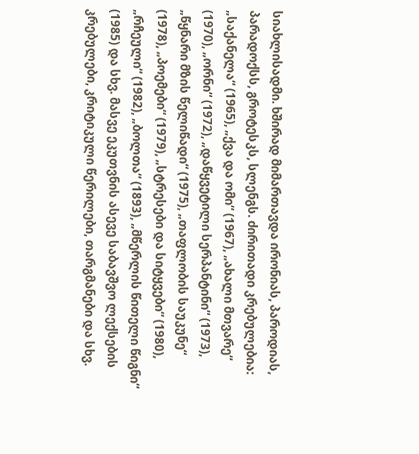სიახლისადმი. ხშირად მიმართავდა ირონიას, პაროდიას, პარადოქსს, გროტესკს, სლენგს. ძირითადი კრებულებია: „საქანელა“ (1965), „ქვა და ომი“ (1967), „ახალი მთვარე“ (1970), „ორნი“ (1972), „დაწყვეტილი სერპანტინი“ (1973), „წყნარი მზის წელიწადი“ (1975), „თაფლობის საუკუნე“ (1978), „პოემები“ (1979), „სტრესები და სიტყვები“ (1980), „რჩეული“ (1982), „ბოლთა“ (1893), „მწერლის წითელი წიგნი“ (1985) და სხვ. მასვე ეკუთვნის ასევე საბავშვო ლექსების კრებულები, კრიტიკული წერილები, თარგმანები და სხვ.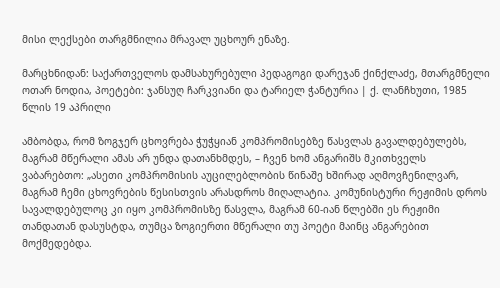მისი ლექსები თარგმნილია მრავალ უცხოურ ენაზე.

მარცხნიდან: საქართველოს დამსახურებული პედაგოგი დარეჯან ქინქლაძე, მთარგმნელი ოთარ ნოდია, პოეტები: ჯანსუღ ჩარკვიანი და ტარიელ ჭანტურია | ქ. ლანჩხუთი, 1985 წლის 19 აპრილი

ამბობდა, რომ ზოგჯერ ცხოვრება ჭუჭყიან კომპრომისებზე წასვლას გავალდებულებს, მაგრამ მწერალი ამას არ უნდა დათანხმდეს, – ჩვენ ხომ ანგარიშს მკითხველს ვაბარებთო: „ასეთი კომპრომისის აუცილებლობის წინაშე ხშირად აღმოვჩენილვარ, მაგრამ ჩემი ცხოვრების წესისთვის არასდროს მიღალატია. კომუნისტური რეჟიმის დროს სავალდებულოც კი იყო კომპრომისზე წასვლა, მაგრამ 60-იან წლებში ეს რეჟიმი თანდათან დასუსტდა, თუმცა ზოგიერთი მწერალი თუ პოეტი მაინც ანგარებით მოქმედებდა.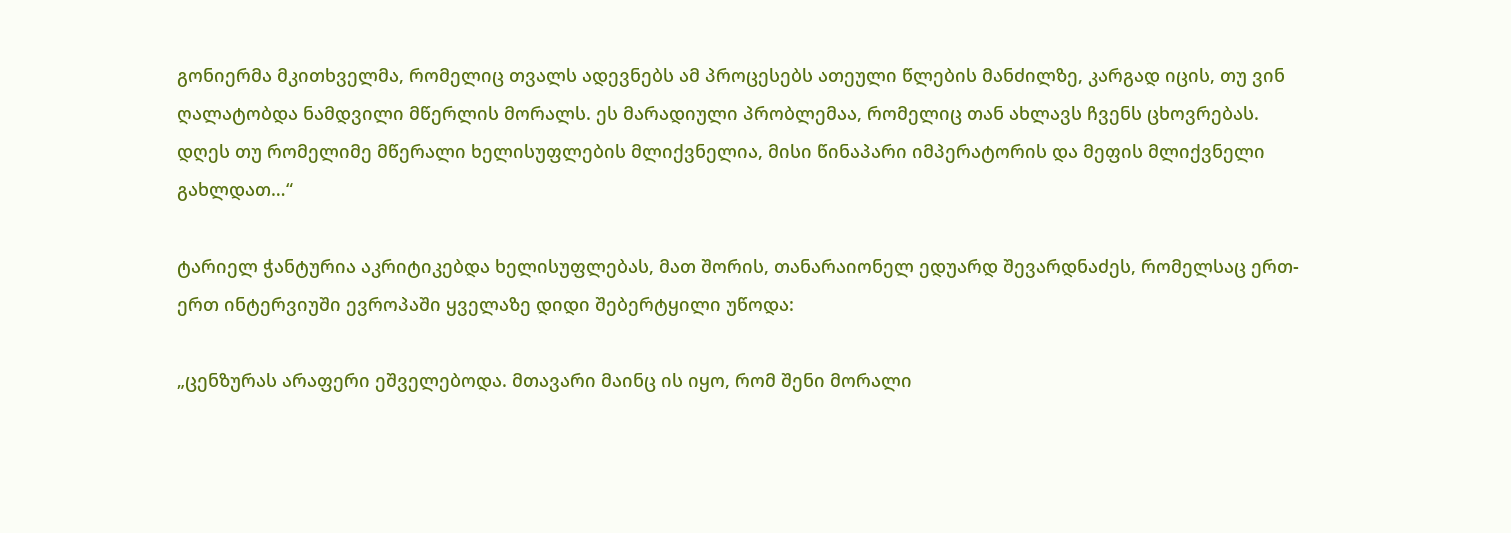გონიერმა მკითხველმა, რომელიც თვალს ადევნებს ამ პროცესებს ათეული წლების მანძილზე, კარგად იცის, თუ ვინ ღალატობდა ნამდვილი მწერლის მორალს. ეს მარადიული პრობლემაა, რომელიც თან ახლავს ჩვენს ცხოვრებას. დღეს თუ რომელიმე მწერალი ხელისუფლების მლიქვნელია, მისი წინაპარი იმპერატორის და მეფის მლიქვნელი გახლდათ…“

ტარიელ ჭანტურია აკრიტიკებდა ხელისუფლებას, მათ შორის, თანარაიონელ ედუარდ შევარდნაძეს, რომელსაც ერთ-ერთ ინტერვიუში ევროპაში ყველაზე დიდი შებერტყილი უწოდა:

„ცენზურას არაფერი ეშველებოდა. მთავარი მაინც ის იყო, რომ შენი მორალი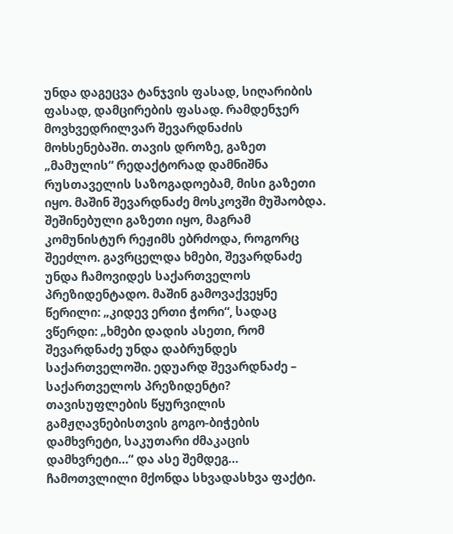უნდა დაგეცვა ტანჯვის ფასად, სიღარიბის ფასად, დამცირების ფასად. რამდენჯერ მოვხვედრილვარ შევარდნაძის მოხსენებაში. თავის დროზე, გაზეთ „მამულის“ რედაქტორად დამნიშნა რუსთაველის საზოგადოებამ, მისი გაზეთი იყო. მაშინ შევარდნაძე მოსკოვში მუშაობდა. შეშინებული გაზეთი იყო, მაგრამ კომუნისტურ რეჟიმს ებრძოდა, როგორც შეეძლო. გავრცელდა ხმები, შევარდნაძე უნდა ჩამოვიდეს საქართველოს პრეზიდენტადო. მაშინ გამოვაქვეყნე წერილი: „კიდევ ერთი ჭორი“, სადაც ვწერდი: „ხმები დადის ასეთი, რომ შევარდნაძე უნდა დაბრუნდეს საქართველოში. ედუარდ შევარდნაძე – საქართველოს პრეზიდენტი? თავისუფლების წყურვილის გამჟღავნებისთვის გოგო-ბიჭების დამხვრეტი, საკუთარი ძმაკაცის დამხვრეტი…“ და ასე შემდეგ… ჩამოთვლილი მქონდა სხვადასხვა ფაქტი.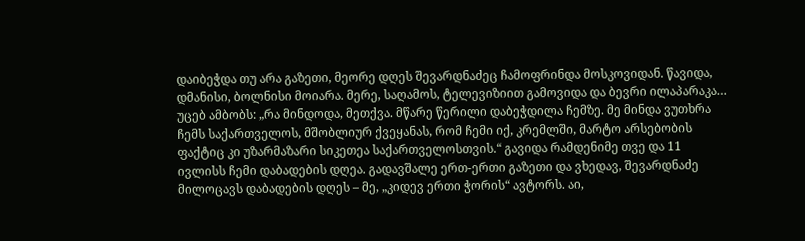დაიბეჭდა თუ არა გაზეთი, მეორე დღეს შევარდნაძეც ჩამოფრინდა მოსკოვიდან. წავიდა, დმანისი, ბოლნისი მოიარა. მერე, საღამოს, ტელევიზიით გამოვიდა და ბევრი ილაპარაკა… უცებ ამბობს: „რა მინდოდა, მეთქვა. მწარე წერილი დაბეჭდილა ჩემზე. მე მინდა ვუთხრა ჩემს საქართველოს, მშობლიურ ქვეყანას, რომ ჩემი იქ, კრემლში, მარტო არსებობის ფაქტიც კი უზარმაზარი სიკეთეა საქართველოსთვის.“ გავიდა რამდენიმე თვე და 11 ივლისს ჩემი დაბადების დღეა. გადავშალე ერთ-ერთი გაზეთი და ვხედავ, შევარდნაძე მილოცავს დაბადების დღეს – მე, „კიდევ ერთი ჭორის“ ავტორს. აი,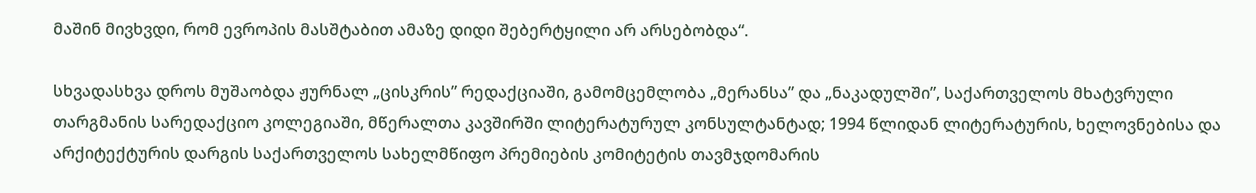მაშინ მივხვდი, რომ ევროპის მასშტაბით ამაზე დიდი შებერტყილი არ არსებობდა“.

სხვადასხვა დროს მუშაობდა ჟურნალ „ცისკრის” რედაქციაში, გამომცემლობა „მერანსა” და „ნაკადულში”, საქართველოს მხატვრული თარგმანის სარედაქციო კოლეგიაში, მწერალთა კავშირში ლიტერატურულ კონსულტანტად; 1994 წლიდან ლიტერატურის, ხელოვნებისა და არქიტექტურის დარგის საქართველოს სახელმწიფო პრემიების კომიტეტის თავმჯდომარის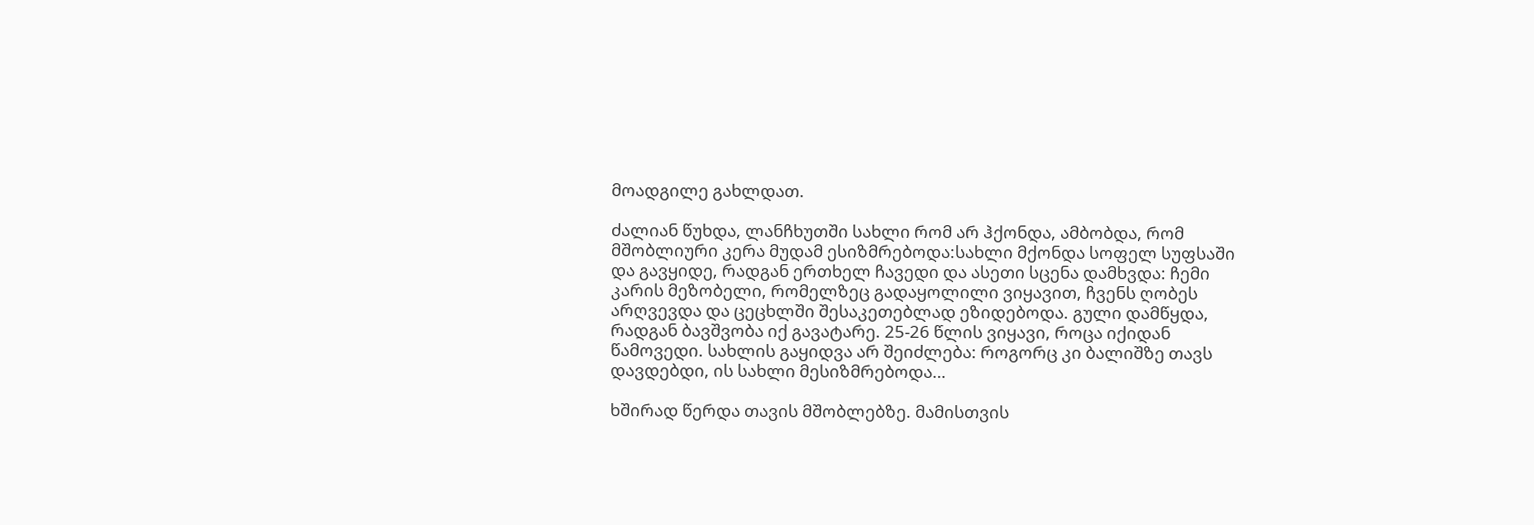მოადგილე გახლდათ.

ძალიან წუხდა, ლანჩხუთში სახლი რომ არ ჰქონდა, ამბობდა, რომ მშობლიური კერა მუდამ ესიზმრებოდა:სახლი მქონდა სოფელ სუფსაში და გავყიდე, რადგან ერთხელ ჩავედი და ასეთი სცენა დამხვდა: ჩემი კარის მეზობელი, რომელზეც გადაყოლილი ვიყავით, ჩვენს ღობეს არღვევდა და ცეცხლში შესაკეთებლად ეზიდებოდა. გული დამწყდა, რადგან ბავშვობა იქ გავატარე. 25-26 წლის ვიყავი, როცა იქიდან წამოვედი. სახლის გაყიდვა არ შეიძლება: როგორც კი ბალიშზე თავს დავდებდი, ის სახლი მესიზმრებოდა…

ხშირად წერდა თავის მშობლებზე. მამისთვის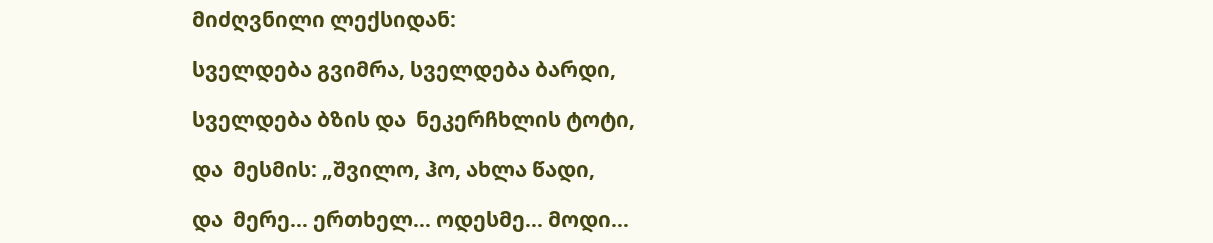მიძღვნილი ლექსიდან:

სველდება გვიმრა, სველდება ბარდი,

სველდება ბზის და  ნეკერჩხლის ტოტი,

და  მესმის: „შვილო, ჰო, ახლა წადი,

და  მერე… ერთხელ… ოდესმე… მოდი…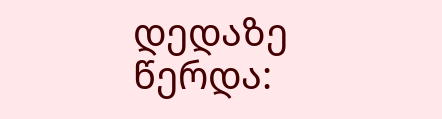დედაზე წერდა: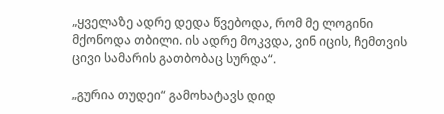„ყველაზე ადრე დედა წვებოდა, რომ მე ლოგინი მქონოდა თბილი. ის ადრე მოკვდა, ვინ იცის, ჩემთვის ცივი სამარის გათბობაც სურდა“.

„გურია თუდეი“ გამოხატავს დიდ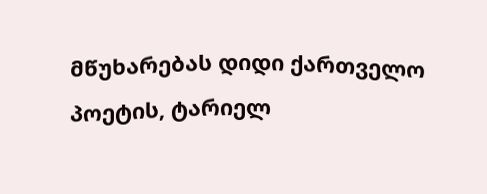მწუხარებას დიდი ქართველო პოეტის, ტარიელ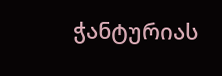ჭანტურიას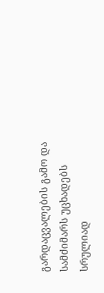გარდაცვალების გამო და სამძიმარს უცხადებს სრულიად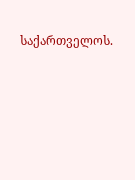საქართველოს.